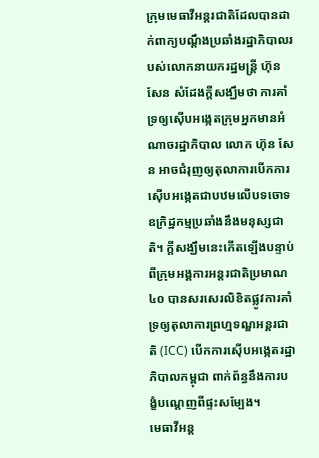ក្រុមមេធាវីអន្តរជាតិដែលបានដាក់ពាក្យបណ្ដឹងប្រឆាំងរដ្ឋាភិបាលរបស់លោកនាយករដ្ឋមន្ត្រី ហ៊ុន សែន សំដែងក្តីសង្ឃឹមថា ការគាំទ្រឲ្យស៊ើបអង្កេតក្រុមអ្នកមានអំណាចរដ្ឋាភិបាល លោក ហ៊ុន សែន អាចជំរុញឲ្យតុលាការបើកការស៊ើបអង្កេតជាបឋមលើបទចោទឧក្រិដ្ឋកម្មប្រឆាំងនឹងមនុស្សជាតិ។ ក្តីសង្ឃឹមនេះកើតឡើងបន្ទាប់ពីក្រុមអង្គការអន្តរជាតិប្រមាណ ៤០ បានសរសេរលិខិតផ្លូវការគាំទ្រឲ្យតុលាការព្រហ្មទណ្ឌអន្តរជាតិ (ICC) បើកការស៊ើបអង្កេតរដ្ឋាភិបាលកម្ពុជា ពាក់ព័ន្ធនឹងការបង្ខំបណ្ដេញពីផ្ទះសម្បែង។
មេធាវីអន្ត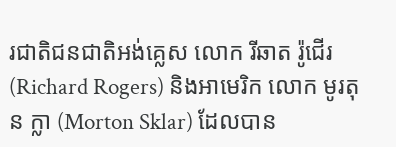រជាតិជនជាតិអង់គ្លេស លោក រីឆាត រ៉ូជើរ (Richard Rogers) និងអាមេរិក លោក មូរតុន ក្លា (Morton Sklar) ដែលបាន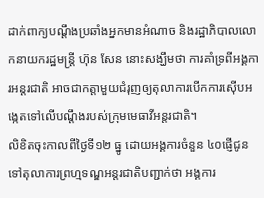ដាក់ពាក្យបណ្ដឹងប្រឆាំងអ្នកមានអំណាច និងរដ្ឋាភិបាលលោកនាយករដ្ឋមន្ត្រី ហ៊ុន សែន នោះសង្ឃឹមថា ការគាំទ្រពីអង្គការអន្តរជាតិ អាចជាកត្តាមួយជំរុញឲ្យតុលាការបើកការស៊ើបអង្កេតទៅលើបណ្ដឹងរបស់ក្រុមមេធាវីអន្តរជាតិ។
លិខិតចុះកាលពីថ្ងៃទី១២ ធ្នូ ដោយអង្គការចំនួន ៤០ផ្ញើជូនទៅតុលាការព្រហ្មទណ្ឌអន្តរជាតិបញ្ជាក់ថា អង្គការ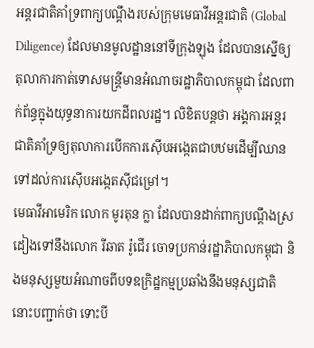អន្តរជាតិគាំទ្រពាក្យបណ្ដឹងរបស់ក្រុមមេធាវីអន្តរជាតិ (Global Diligence) ដែលមានមូលដ្ឋាននៅទីក្រុងឡុង ដែលបានស្នើឲ្យតុលាការកាត់ទោសមន្ត្រីមានអំណាចរដ្ឋាភិបាលកម្ពុជា ដែលពាក់ព័ន្ធក្នុងយុទ្ធនាការយកដីពលរដ្ឋ។ លិខិតបន្តថា អង្គការអន្តរជាតិគាំទ្រឲ្យតុលាការបើកការស៊ើបអង្កេតជាបឋមដើម្បីឈានទៅដល់ការស៊ើបអង្កេតស៊ីជម្រៅ។
មេធាវីអាមេរិក លោក មូរតុន ក្លា ដែលបានដាក់ពាក្យបណ្ដឹងស្រដៀងទៅនឹងលោក រីឆាត រ៉ូជើរ ចោទប្រកាន់រដ្ឋាភិបាលកម្ពុជា និងមនុស្សមួយអំណាចពីបទឧក្រិដ្ឋកម្មប្រឆាំងនឹងមនុស្សជាតិនោះបញ្ជាក់ថា ទោះបី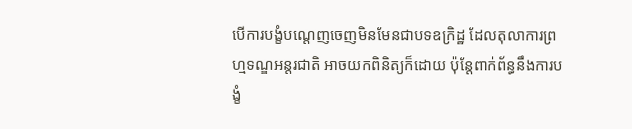បើការបង្ខំបណ្ដេញចេញមិនមែនជាបទឧក្រិដ្ឋ ដែលតុលាការព្រហ្មទណ្ឌអន្តរជាតិ អាចយកពិនិត្យក៏ដោយ ប៉ុន្តែពាក់ព័ន្ធនឹងការបង្ខំ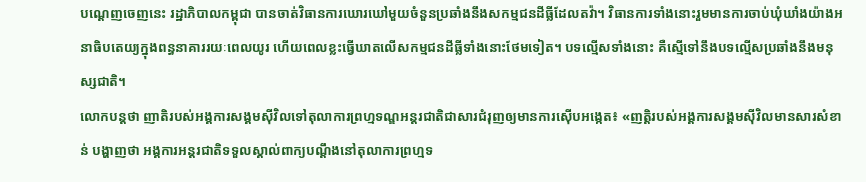បណ្ដេញចេញនេះ រដ្ឋាភិបាលកម្ពុជា បានចាត់វិធានការឃោរឃៅមួយចំនួនប្រឆាំងនឹងសកម្មជនដីធ្លីដែលតវ៉ា។ វិធានការទាំងនោះរួមមានការចាប់ឃុំឃាំងយ៉ាងអនាធិបតេយ្យក្នុងពន្ធនាគាររយៈពេលយូរ ហើយពេលខ្លះធ្វើឃាតលើសកម្មជនដីធ្លីទាំងនោះថែមទៀត។ បទល្មើសទាំងនោះ គឺស្មើទៅនឹងបទល្មើសប្រឆាំងនឹងមនុស្សជាតិ។
លោកបន្តថា ញាតិរបស់អង្គការសង្គមស៊ីវិលទៅតុលាការព្រហ្មទណ្ឌអន្តរជាតិជាសារជំរុញឲ្យមានការស៊ើបអង្កេត៖ «ញត្តិរបស់អង្គការសង្គមស៊ីវិលមានសារសំខាន់ បង្ហាញថា អង្គការអន្តរជាតិទទួលស្គាល់ពាក្យបណ្ដឹងនៅតុលាការព្រហ្មទ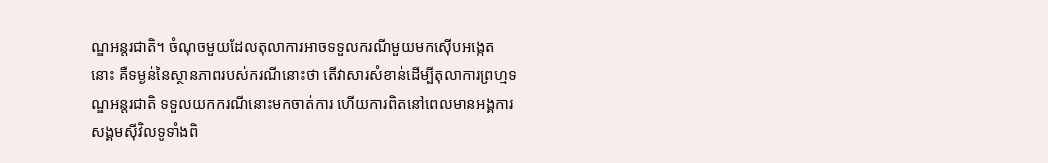ណ្ឌអន្តរជាតិ។ ចំណុចមួយដែលតុលាការអាចទទួលករណីមួយមកស៊ើបអង្កេតនោះ គឺទម្ងន់នៃស្ថានភាពរបស់ករណីនោះថា តើវាសារសំខាន់ដើម្បីតុលាការព្រហ្មទណ្ឌអន្តរជាតិ ទទួលយកករណីនោះមកចាត់ការ ហើយការពិតនៅពេលមានអង្គការសង្គមស៊ីវិលទូទាំងពិ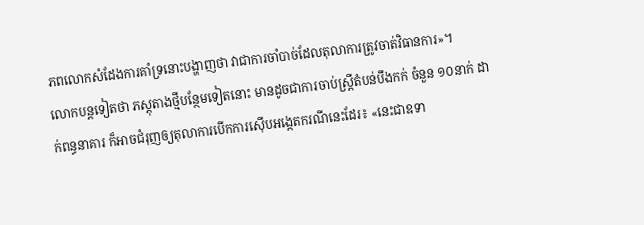ភពលោកសំដែងការគាំទ្រនោះបង្ហាញថា វាជាការចាំបាច់ដែលតុលាការត្រូវចាត់វិធានការ»។
លោកបន្តទៀតថា ភស្តុតាងថ្មីបន្ថែមទៀតនោះ មានដូចជាការចាប់ស្ត្រីតំបន់បឹងកក់ ចំនួន ១០នាក់ ដាក់ពន្ធនាគារ ក៏អាចជំរុញឲ្យតុលាការបើកការស៊ើបអង្កេតករណីនេះដែរ៖ «នេះជាឧទា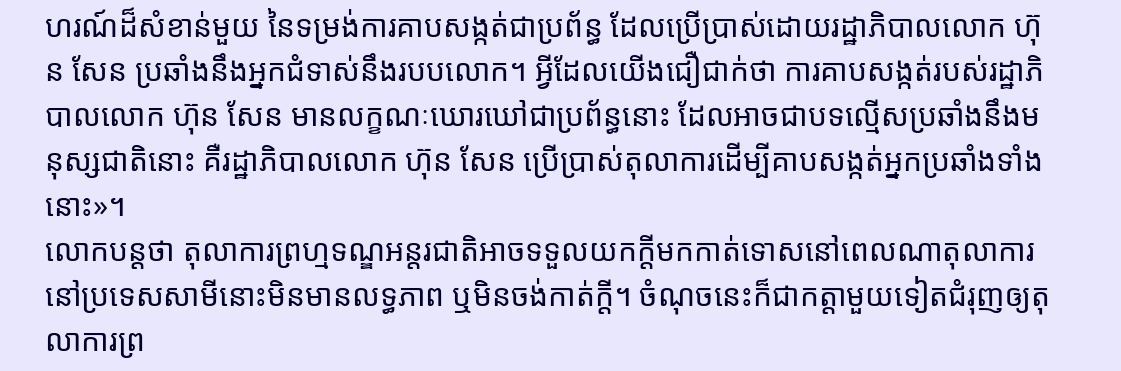ហរណ៍ដ៏សំខាន់មួយ នៃទម្រង់ការគាបសង្កត់ជាប្រព័ន្ធ ដែលប្រើប្រាស់ដោយរដ្ឋាភិបាលលោក ហ៊ុន សែន ប្រឆាំងនឹងអ្នកជំទាស់នឹងរបបលោក។ អ្វីដែលយើងជឿជាក់ថា ការគាបសង្កត់របស់រដ្ឋាភិបាលលោក ហ៊ុន សែន មានលក្ខណៈឃោរឃៅជាប្រព័ន្ធនោះ ដែលអាចជាបទល្មើសប្រឆាំងនឹងមនុស្សជាតិនោះ គឺរដ្ឋាភិបាលលោក ហ៊ុន សែន ប្រើប្រាស់តុលាការដើម្បីគាបសង្កត់អ្នកប្រឆាំងទាំងនោះ»។
លោកបន្តថា តុលាការព្រហ្មទណ្ឌអន្តរជាតិអាចទទួលយកក្តីមកកាត់ទោសនៅពេលណាតុលាការនៅប្រទេសសាមីនោះមិនមានលទ្ធភាព ឬមិនចង់កាត់ក្តី។ ចំណុចនេះក៏ជាកត្តាមួយទៀតជំរុញឲ្យតុលាការព្រ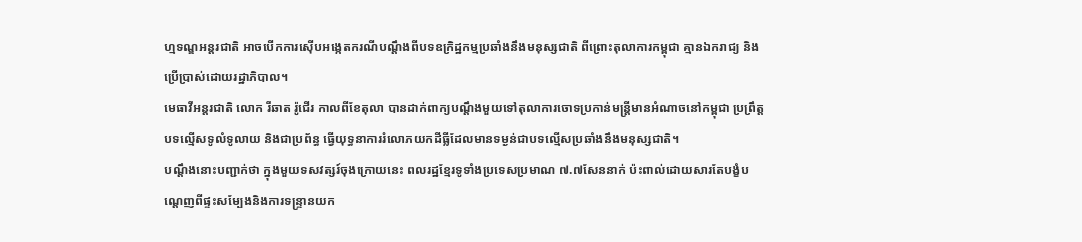ហ្មទណ្ឌអន្តរជាតិ អាចបើកការស៊ើបអង្កេតករណីបណ្ដឹងពីបទឧក្រិដ្ឋកម្មប្រឆាំងនឹងមនុស្សជាតិ ពីព្រោះតុលាការកម្ពុជា គ្មានឯករាជ្យ និងប្រើប្រាស់ដោយរដ្ឋាភិបាល។
មេធាវីអន្តរជាតិ លោក រីឆាត រ៉ូជើរ កាលពីខែតុលា បានដាក់ពាក្យបណ្ដឹងមួយទៅតុលាការចោទប្រកាន់មន្ត្រីមានអំណាចនៅកម្ពុជា ប្រព្រឹត្តបទល្មើសទូលំទូលាយ និងជាប្រព័ន្ធ ធ្វើយុទ្ធនាការរំលោភយកដីធ្លីដែលមានទម្ងន់ជាបទល្មើសប្រឆាំងនឹងមនុស្សជាតិ។
បណ្ដឹងនោះបញ្ជាក់ថា ក្នុងមួយទសវត្សរ៍ចុងក្រោយនេះ ពលរដ្ឋខ្មែរទូទាំងប្រទេសប្រមាណ ៧.៧សែននាក់ ប៉ះពាល់ដោយសារតែបង្ខំបណ្ដេញពីផ្ទះសម្បែងនិងការទន្ទ្រានយក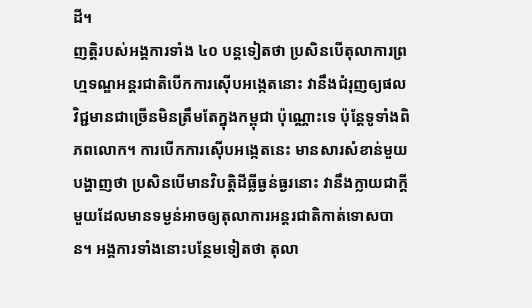ដី។
ញត្តិរបស់អង្គការទាំង ៤០ បន្តទៀតថា ប្រសិនបើតុលាការព្រហ្មទណ្ឌអន្តរជាតិបើកការស៊ើបអង្កេតនោះ វានឹងជំរុញឲ្យផលវិជ្ជមានជាច្រើនមិនត្រឹមតែក្នុងកម្ពុជា ប៉ុណ្ណោះទេ ប៉ុន្តែទូទាំងពិភពលោក។ ការបើកការស៊ើបអង្កេតនេះ មានសារសំខាន់មួយបង្ហាញថា ប្រសិនបើមានវិបត្តិដីធ្លីធ្ងន់ធ្ងរនោះ វានឹងក្លាយជាក្តីមួយដែលមានទម្ងន់អាចឲ្យតុលាការអន្តរជាតិកាត់ទោសបាន។ អង្គការទាំងនោះបន្ថែមទៀតថា តុលា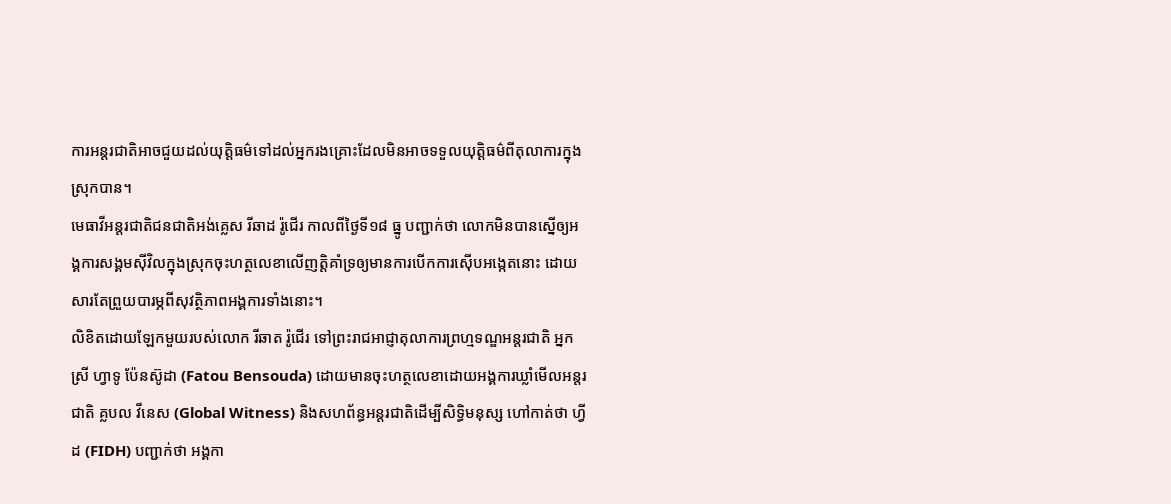ការអន្តរជាតិអាចជួយដល់យុត្តិធម៌ទៅដល់អ្នករងគ្រោះដែលមិនអាចទទួលយុត្តិធម៌ពីតុលាការក្នុងស្រុកបាន។
មេធាវីអន្តរជាតិជនជាតិអង់គ្លេស រីឆាដ រ៉ូជើរ កាលពីថ្ងៃទី១៨ ធ្នូ បញ្ជាក់ថា លោកមិនបានស្នើឲ្យអង្គការសង្គមស៊ីវិលក្នុងស្រុកចុះហត្ថលេខាលើញត្តិគាំទ្រឲ្យមានការបើកការស៊ើបអង្កេតនោះ ដោយសារតែព្រួយបារម្ភពីសុវត្ថិភាពអង្គការទាំងនោះ។
លិខិតដោយឡែកមួយរបស់លោក រីឆាត រ៉ូជើរ ទៅព្រះរាជអាជ្ញាតុលាការព្រហ្មទណ្ឌអន្តរជាតិ អ្នកស្រី ហ្វាទូ ប៉ែនស៊ូដា (Fatou Bensouda) ដោយមានចុះហត្ថលេខាដោយអង្គការឃ្លាំមើលអន្តរជាតិ គ្លបល វីនេស (Global Witness) និងសហព័ន្ធអន្តរជាតិដើម្បីសិទ្ធិមនុស្ស ហៅកាត់ថា ហ្វីដ (FIDH) បញ្ជាក់ថា អង្គកា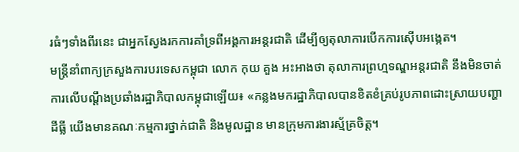រធំៗទាំងពីរនេះ ជាអ្នកស្វែងរកការគាំទ្រពីអង្គការអន្តរជាតិ ដើម្បីឲ្យតុលាការបើកការស៊ើបអង្កេត។
មន្ត្រីនាំពាក្យក្រសួងការបរទេសកម្ពុជា លោក កុយ គួង អះអាងថា តុលាការព្រហ្មទណ្ឌអន្តរជាតិ នឹងមិនចាត់ការលើបណ្ដឹងប្រឆាំងរដ្ឋាភិបាលកម្ពុជាឡើយ៖ «កន្លងមករដ្ឋាភិបាលបានខិតខំគ្រប់រូបភាពដោះស្រាយបញ្ហាដីធ្លី យើងមានគណៈកម្មការថ្នាក់ជាតិ និងមូលដ្ឋាន មានក្រុមការងារស្ម័គ្រចិត្ត។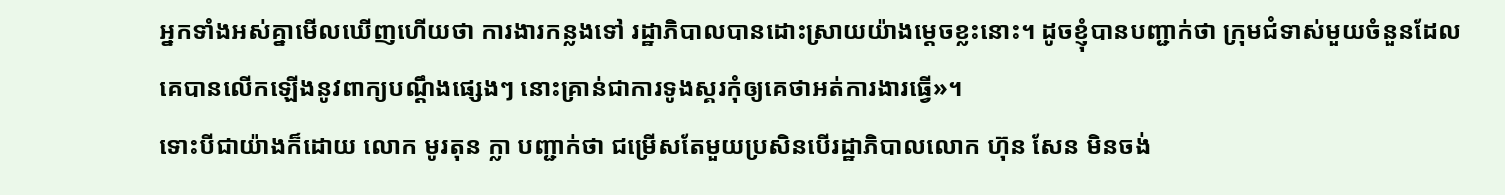អ្នកទាំងអស់គ្នាមើលឃើញហើយថា ការងារកន្លងទៅ រដ្ឋាភិបាលបានដោះស្រាយយ៉ាងម្ដេចខ្លះនោះ។ ដូចខ្ញុំបានបញ្ជាក់ថា ក្រុមជំទាស់មួយចំនួនដែលគេបានលើកឡើងនូវពាក្យបណ្ដឹងផ្សេងៗ នោះគ្រាន់ជាការទូងស្គរកុំឲ្យគេថាអត់ការងារធ្វើ»។
ទោះបីជាយ៉ាងក៏ដោយ លោក មូរតុន ក្លា បញ្ជាក់ថា ជម្រើសតែមួយប្រសិនបើរដ្ឋាភិបាលលោក ហ៊ុន សែន មិនចង់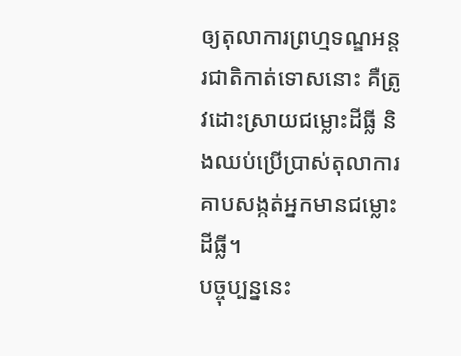ឲ្យតុលាការព្រហ្មទណ្ឌអន្តរជាតិកាត់ទោសនោះ គឺត្រូវដោះស្រាយជម្លោះដីធ្លី និងឈប់ប្រើប្រាស់តុលាការគាបសង្កត់អ្នកមានជម្លោះដីធ្លី។
បច្ចុប្បន្ននេះ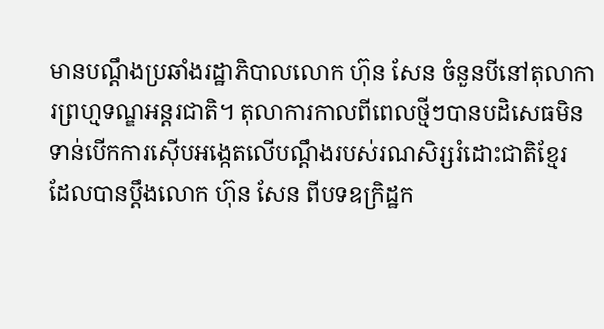មានបណ្ដឹងប្រឆាំងរដ្ឋាភិបាលលោក ហ៊ុន សែន ចំនួនបីនៅតុលាការព្រហ្មទណ្ឌអន្តរជាតិ។ តុលាការកាលពីពេលថ្មីៗបានបដិសេធមិនទាន់បើកការស៊ើបអង្កេតលើបណ្ដឹងរបស់រណសិរ្សរំដោះជាតិខ្មែរ ដែលបានប្ដឹងលោក ហ៊ុន សែន ពីបទឧក្រិដ្ឋក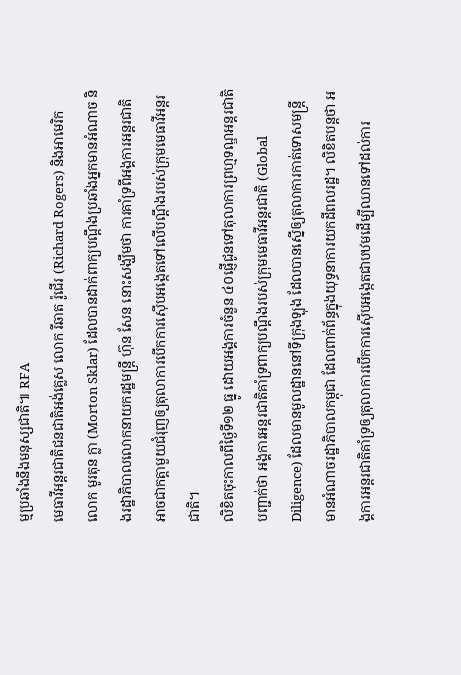ម្មប្រឆាំងនឹងមនុស្សជាតិ៕ RFA
មេធាវីអន្តរជាតិជនជាតិអង់គ្លេស លោក រីឆាត រ៉ូជើរ (Richard Rogers) និងអាមេរិក លោក មូរតុន ក្លា (Morton Sklar) ដែលបានដាក់ពាក្យបណ្ដឹងប្រឆាំងអ្នកមានអំណាច និងរដ្ឋាភិបាលលោកនាយករដ្ឋមន្ត្រី ហ៊ុន សែន នោះសង្ឃឹមថា ការគាំទ្រពីអង្គការអន្តរជាតិ អាចជាកត្តាមួយជំរុញឲ្យតុលាការបើកការស៊ើបអង្កេតទៅលើបណ្ដឹងរបស់ក្រុមមេធាវីអន្តរជាតិ។
លិខិតចុះកាលពីថ្ងៃទី១២ ធ្នូ ដោយអង្គការចំនួន ៤០ផ្ញើជូនទៅតុលាការព្រហ្មទណ្ឌអន្តរជាតិបញ្ជាក់ថា អង្គការអន្តរជាតិគាំទ្រពាក្យបណ្ដឹងរបស់ក្រុមមេធាវីអន្តរជាតិ (Global Diligence) ដែលមានមូលដ្ឋាននៅទីក្រុងឡុង ដែលបានស្នើឲ្យតុលាការកាត់ទោសមន្ត្រីមានអំណាចរដ្ឋាភិបាលកម្ពុជា ដែលពាក់ព័ន្ធក្នុងយុទ្ធនាការយកដីពលរដ្ឋ។ លិខិតបន្តថា អង្គការអន្តរជាតិគាំទ្រឲ្យតុលាការបើកការស៊ើបអង្កេតជាបឋមដើម្បីឈានទៅដល់ការ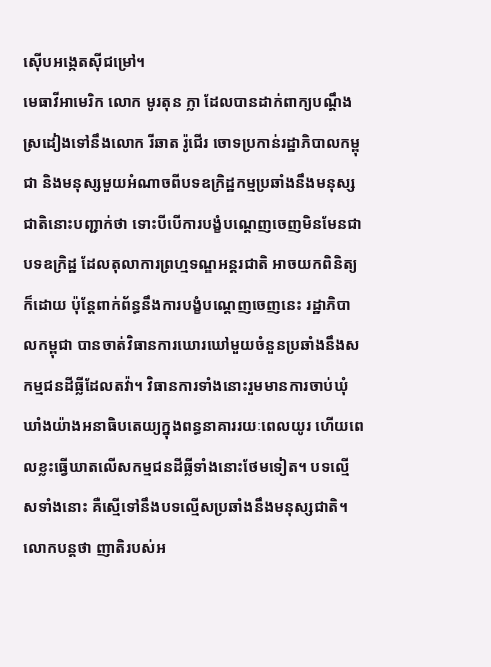ស៊ើបអង្កេតស៊ីជម្រៅ។
មេធាវីអាមេរិក លោក មូរតុន ក្លា ដែលបានដាក់ពាក្យបណ្ដឹងស្រដៀងទៅនឹងលោក រីឆាត រ៉ូជើរ ចោទប្រកាន់រដ្ឋាភិបាលកម្ពុជា និងមនុស្សមួយអំណាចពីបទឧក្រិដ្ឋកម្មប្រឆាំងនឹងមនុស្សជាតិនោះបញ្ជាក់ថា ទោះបីបើការបង្ខំបណ្ដេញចេញមិនមែនជាបទឧក្រិដ្ឋ ដែលតុលាការព្រហ្មទណ្ឌអន្តរជាតិ អាចយកពិនិត្យក៏ដោយ ប៉ុន្តែពាក់ព័ន្ធនឹងការបង្ខំបណ្ដេញចេញនេះ រដ្ឋាភិបាលកម្ពុជា បានចាត់វិធានការឃោរឃៅមួយចំនួនប្រឆាំងនឹងសកម្មជនដីធ្លីដែលតវ៉ា។ វិធានការទាំងនោះរួមមានការចាប់ឃុំឃាំងយ៉ាងអនាធិបតេយ្យក្នុងពន្ធនាគាររយៈពេលយូរ ហើយពេលខ្លះធ្វើឃាតលើសកម្មជនដីធ្លីទាំងនោះថែមទៀត។ បទល្មើសទាំងនោះ គឺស្មើទៅនឹងបទល្មើសប្រឆាំងនឹងមនុស្សជាតិ។
លោកបន្តថា ញាតិរបស់អ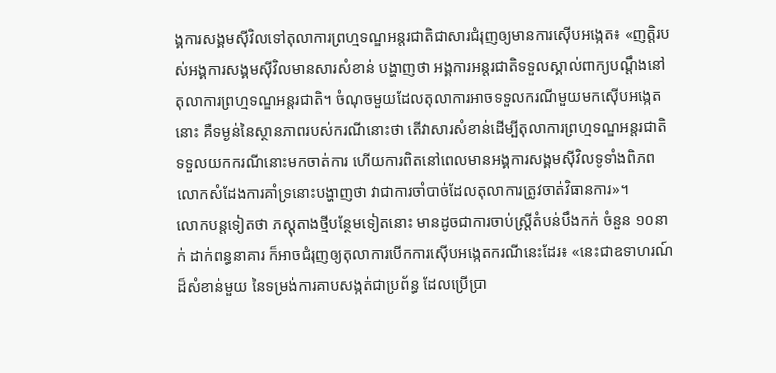ង្គការសង្គមស៊ីវិលទៅតុលាការព្រហ្មទណ្ឌអន្តរជាតិជាសារជំរុញឲ្យមានការស៊ើបអង្កេត៖ «ញត្តិរបស់អង្គការសង្គមស៊ីវិលមានសារសំខាន់ បង្ហាញថា អង្គការអន្តរជាតិទទួលស្គាល់ពាក្យបណ្ដឹងនៅតុលាការព្រហ្មទណ្ឌអន្តរជាតិ។ ចំណុចមួយដែលតុលាការអាចទទួលករណីមួយមកស៊ើបអង្កេតនោះ គឺទម្ងន់នៃស្ថានភាពរបស់ករណីនោះថា តើវាសារសំខាន់ដើម្បីតុលាការព្រហ្មទណ្ឌអន្តរជាតិ ទទួលយកករណីនោះមកចាត់ការ ហើយការពិតនៅពេលមានអង្គការសង្គមស៊ីវិលទូទាំងពិភពលោកសំដែងការគាំទ្រនោះបង្ហាញថា វាជាការចាំបាច់ដែលតុលាការត្រូវចាត់វិធានការ»។
លោកបន្តទៀតថា ភស្តុតាងថ្មីបន្ថែមទៀតនោះ មានដូចជាការចាប់ស្ត្រីតំបន់បឹងកក់ ចំនួន ១០នាក់ ដាក់ពន្ធនាគារ ក៏អាចជំរុញឲ្យតុលាការបើកការស៊ើបអង្កេតករណីនេះដែរ៖ «នេះជាឧទាហរណ៍ដ៏សំខាន់មួយ នៃទម្រង់ការគាបសង្កត់ជាប្រព័ន្ធ ដែលប្រើប្រា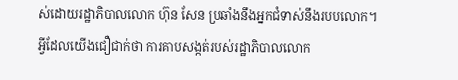ស់ដោយរដ្ឋាភិបាលលោក ហ៊ុន សែន ប្រឆាំងនឹងអ្នកជំទាស់នឹងរបបលោក។ អ្វីដែលយើងជឿជាក់ថា ការគាបសង្កត់របស់រដ្ឋាភិបាលលោក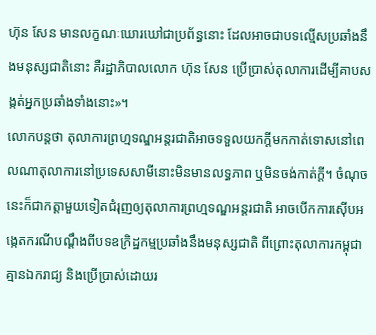ហ៊ុន សែន មានលក្ខណៈឃោរឃៅជាប្រព័ន្ធនោះ ដែលអាចជាបទល្មើសប្រឆាំងនឹងមនុស្សជាតិនោះ គឺរដ្ឋាភិបាលលោក ហ៊ុន សែន ប្រើប្រាស់តុលាការដើម្បីគាបសង្កត់អ្នកប្រឆាំងទាំងនោះ»។
លោកបន្តថា តុលាការព្រហ្មទណ្ឌអន្តរជាតិអាចទទួលយកក្តីមកកាត់ទោសនៅពេលណាតុលាការនៅប្រទេសសាមីនោះមិនមានលទ្ធភាព ឬមិនចង់កាត់ក្តី។ ចំណុចនេះក៏ជាកត្តាមួយទៀតជំរុញឲ្យតុលាការព្រហ្មទណ្ឌអន្តរជាតិ អាចបើកការស៊ើបអង្កេតករណីបណ្ដឹងពីបទឧក្រិដ្ឋកម្មប្រឆាំងនឹងមនុស្សជាតិ ពីព្រោះតុលាការកម្ពុជា គ្មានឯករាជ្យ និងប្រើប្រាស់ដោយរ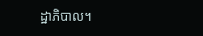ដ្ឋាភិបាល។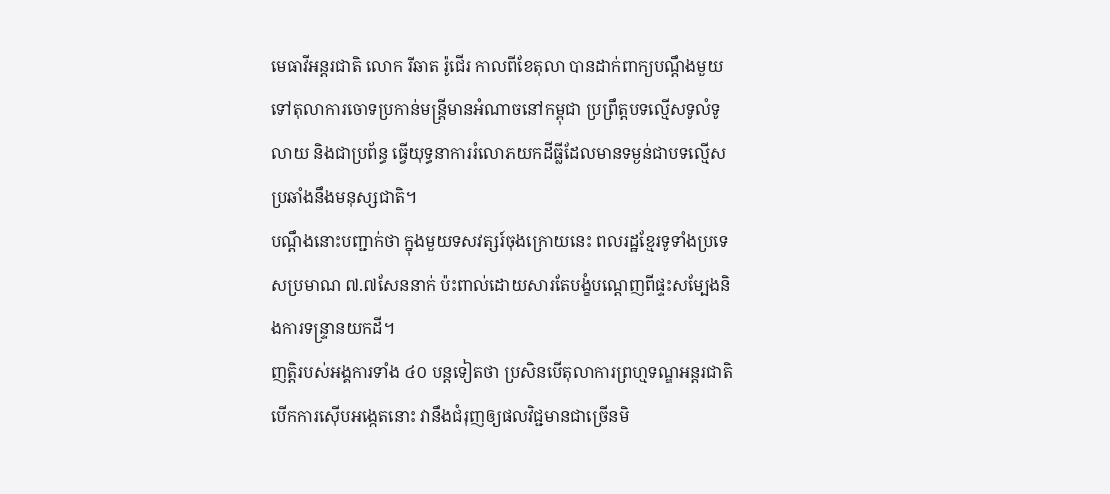មេធាវីអន្តរជាតិ លោក រីឆាត រ៉ូជើរ កាលពីខែតុលា បានដាក់ពាក្យបណ្ដឹងមួយទៅតុលាការចោទប្រកាន់មន្ត្រីមានអំណាចនៅកម្ពុជា ប្រព្រឹត្តបទល្មើសទូលំទូលាយ និងជាប្រព័ន្ធ ធ្វើយុទ្ធនាការរំលោភយកដីធ្លីដែលមានទម្ងន់ជាបទល្មើសប្រឆាំងនឹងមនុស្សជាតិ។
បណ្ដឹងនោះបញ្ជាក់ថា ក្នុងមួយទសវត្សរ៍ចុងក្រោយនេះ ពលរដ្ឋខ្មែរទូទាំងប្រទេសប្រមាណ ៧.៧សែននាក់ ប៉ះពាល់ដោយសារតែបង្ខំបណ្ដេញពីផ្ទះសម្បែងនិងការទន្ទ្រានយកដី។
ញត្តិរបស់អង្គការទាំង ៤០ បន្តទៀតថា ប្រសិនបើតុលាការព្រហ្មទណ្ឌអន្តរជាតិបើកការស៊ើបអង្កេតនោះ វានឹងជំរុញឲ្យផលវិជ្ជមានជាច្រើនមិ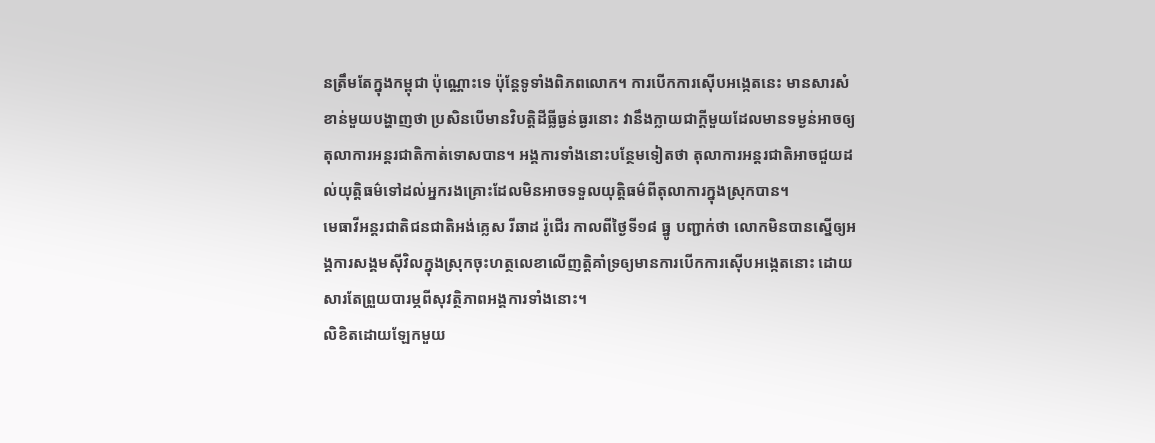នត្រឹមតែក្នុងកម្ពុជា ប៉ុណ្ណោះទេ ប៉ុន្តែទូទាំងពិភពលោក។ ការបើកការស៊ើបអង្កេតនេះ មានសារសំខាន់មួយបង្ហាញថា ប្រសិនបើមានវិបត្តិដីធ្លីធ្ងន់ធ្ងរនោះ វានឹងក្លាយជាក្តីមួយដែលមានទម្ងន់អាចឲ្យតុលាការអន្តរជាតិកាត់ទោសបាន។ អង្គការទាំងនោះបន្ថែមទៀតថា តុលាការអន្តរជាតិអាចជួយដល់យុត្តិធម៌ទៅដល់អ្នករងគ្រោះដែលមិនអាចទទួលយុត្តិធម៌ពីតុលាការក្នុងស្រុកបាន។
មេធាវីអន្តរជាតិជនជាតិអង់គ្លេស រីឆាដ រ៉ូជើរ កាលពីថ្ងៃទី១៨ ធ្នូ បញ្ជាក់ថា លោកមិនបានស្នើឲ្យអង្គការសង្គមស៊ីវិលក្នុងស្រុកចុះហត្ថលេខាលើញត្តិគាំទ្រឲ្យមានការបើកការស៊ើបអង្កេតនោះ ដោយសារតែព្រួយបារម្ភពីសុវត្ថិភាពអង្គការទាំងនោះ។
លិខិតដោយឡែកមួយ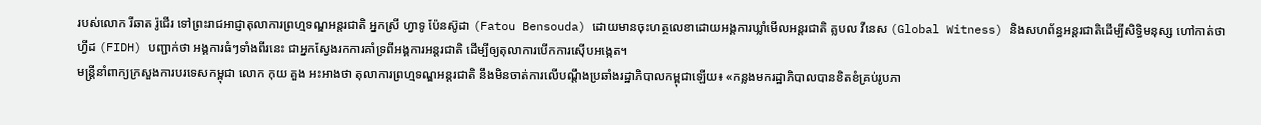របស់លោក រីឆាត រ៉ូជើរ ទៅព្រះរាជអាជ្ញាតុលាការព្រហ្មទណ្ឌអន្តរជាតិ អ្នកស្រី ហ្វាទូ ប៉ែនស៊ូដា (Fatou Bensouda) ដោយមានចុះហត្ថលេខាដោយអង្គការឃ្លាំមើលអន្តរជាតិ គ្លបល វីនេស (Global Witness) និងសហព័ន្ធអន្តរជាតិដើម្បីសិទ្ធិមនុស្ស ហៅកាត់ថា ហ្វីដ (FIDH) បញ្ជាក់ថា អង្គការធំៗទាំងពីរនេះ ជាអ្នកស្វែងរកការគាំទ្រពីអង្គការអន្តរជាតិ ដើម្បីឲ្យតុលាការបើកការស៊ើបអង្កេត។
មន្ត្រីនាំពាក្យក្រសួងការបរទេសកម្ពុជា លោក កុយ គួង អះអាងថា តុលាការព្រហ្មទណ្ឌអន្តរជាតិ នឹងមិនចាត់ការលើបណ្ដឹងប្រឆាំងរដ្ឋាភិបាលកម្ពុជាឡើយ៖ «កន្លងមករដ្ឋាភិបាលបានខិតខំគ្រប់រូបភា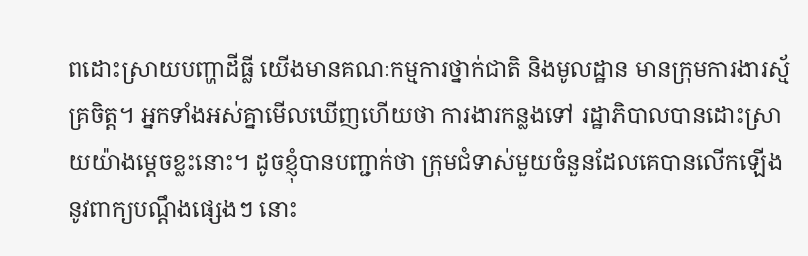ពដោះស្រាយបញ្ហាដីធ្លី យើងមានគណៈកម្មការថ្នាក់ជាតិ និងមូលដ្ឋាន មានក្រុមការងារស្ម័គ្រចិត្ត។ អ្នកទាំងអស់គ្នាមើលឃើញហើយថា ការងារកន្លងទៅ រដ្ឋាភិបាលបានដោះស្រាយយ៉ាងម្ដេចខ្លះនោះ។ ដូចខ្ញុំបានបញ្ជាក់ថា ក្រុមជំទាស់មួយចំនួនដែលគេបានលើកឡើងនូវពាក្យបណ្ដឹងផ្សេងៗ នោះ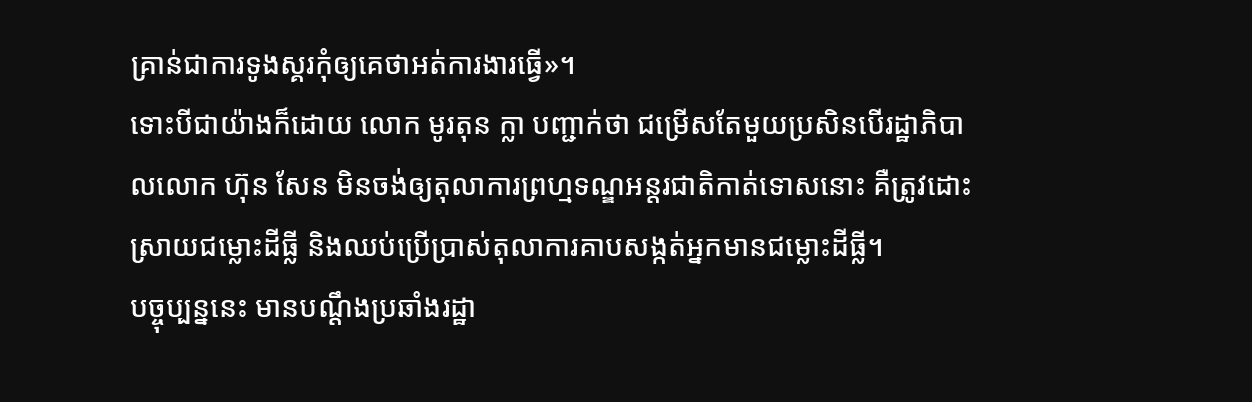គ្រាន់ជាការទូងស្គរកុំឲ្យគេថាអត់ការងារធ្វើ»។
ទោះបីជាយ៉ាងក៏ដោយ លោក មូរតុន ក្លា បញ្ជាក់ថា ជម្រើសតែមួយប្រសិនបើរដ្ឋាភិបាលលោក ហ៊ុន សែន មិនចង់ឲ្យតុលាការព្រហ្មទណ្ឌអន្តរជាតិកាត់ទោសនោះ គឺត្រូវដោះស្រាយជម្លោះដីធ្លី និងឈប់ប្រើប្រាស់តុលាការគាបសង្កត់អ្នកមានជម្លោះដីធ្លី។
បច្ចុប្បន្ននេះ មានបណ្ដឹងប្រឆាំងរដ្ឋា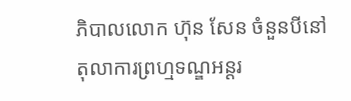ភិបាលលោក ហ៊ុន សែន ចំនួនបីនៅតុលាការព្រហ្មទណ្ឌអន្តរ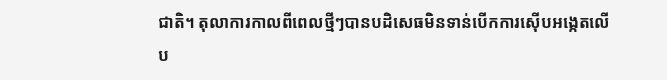ជាតិ។ តុលាការកាលពីពេលថ្មីៗបានបដិសេធមិនទាន់បើកការស៊ើបអង្កេតលើប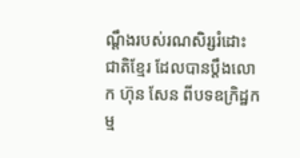ណ្ដឹងរបស់រណសិរ្សរំដោះជាតិខ្មែរ ដែលបានប្ដឹងលោក ហ៊ុន សែន ពីបទឧក្រិដ្ឋកម្ម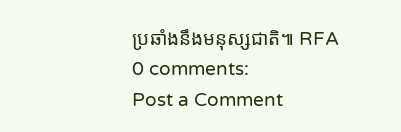ប្រឆាំងនឹងមនុស្សជាតិ៕ RFA
0 comments:
Post a Comment